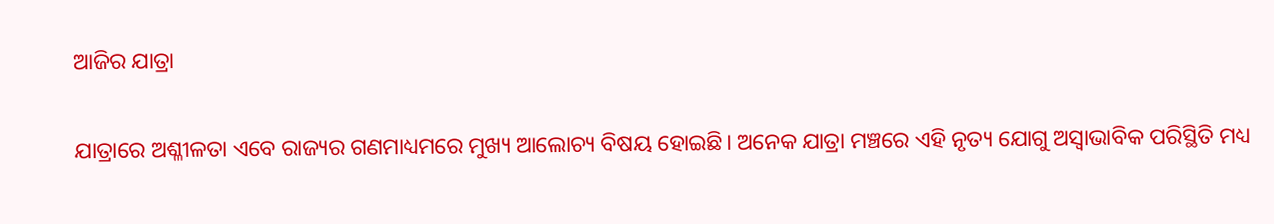ଆଜିର ଯାତ୍ରା

ଯାତ୍ରାରେ ଅଶ୍ଳୀଳତା ଏବେ ରାଜ୍ୟର ଗଣମାଧ୍ୟମରେ ମୁଖ୍ୟ ଆଲୋଚ୍ୟ ବିଷୟ ହୋଇଛି। ଅନେକ ଯାତ୍ରା ମଞ୍ଚରେ ଏହି ନୃତ୍ୟ ଯୋଗୁ ଅସ୍ବାଭାବିକ ପରିସ୍ଥିତି ମଧ୍ୟ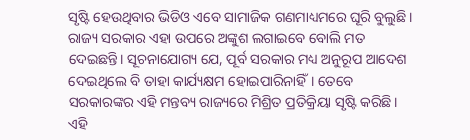ସୃଷ୍ଟି ହେଉଥିବାର ଭିଡିଓ ଏବେ ସାମାଜିକ ଗଣମାଧ୍ୟମରେ ଘୂରି ବୁଲୁଛି। ରାଜ୍ୟ ସରକାର ଏହା ଉପରେ ଅଙ୍କୁଶ ଲଗାଇବେ ବୋଲି ମତ ଦେଇଛନ୍ତି। ସୂଚନାଯୋଗ୍ୟ ଯେ, ପୂର୍ବ ସରକାର ମଧ୍ୟ ଅନୁରୂପ ଆଦେଶ ଦେଇଥିଲେ ବି ତାହା କାର୍ଯ୍ୟକ୍ଷମ ହୋଇପାରିନାହିଁ। ତେବେ ସରକାରଙ୍କର ଏହି ମନ୍ତବ୍ୟ ରାଜ୍ୟରେ ମିଶ୍ରିତ ପ୍ରତିକ୍ରିୟା ସୃଷ୍ଟି କରିଛି। ଏହି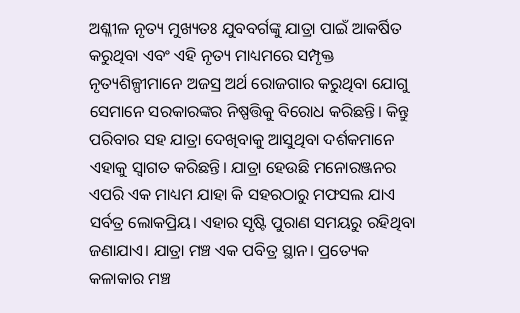ଅଶ୍ଳୀଳ ନୃତ୍ୟ ମୁଖ୍ୟତଃ ଯୁବବର୍ଗଙ୍କୁ ଯାତ୍ରା ପାଇଁ ଆକର୍ଷିତ କରୁଥିବା ଏବଂ ଏହି ନୃତ୍ୟ ମାଧ୍ୟମରେ ସମ୍ପୃକ୍ତ ନୃତ୍ୟଶିଳ୍ପୀମାନେ ଅଜସ୍ର ଅର୍ଥ ରୋଜଗାର କରୁଥିବା ଯୋଗୁ ସେମାନେ ସରକାରଙ୍କର ନିଷ୍ପତ୍ତିକୁ ବିରୋଧ କରିଛନ୍ତି। କିନ୍ତୁ ପରିବାର ସହ ଯାତ୍ରା ଦେଖିବାକୁ ଆସୁଥିବା ଦର୍ଶକମାନେ ଏହାକୁ ସ୍ବାଗତ କରିଛନ୍ତି। ଯାତ୍ରା ହେଉଛି ମନୋରଞ୍ଜନର ଏପରି ଏକ ମାଧ୍ୟମ ଯାହା କି ସହରଠାରୁ ମଫସଲ ଯାଏ ସର୍ବତ୍ର ଲୋକପ୍ରିୟ। ଏହାର ସୃଷ୍ଟି ପୁରାଣ ସମୟରୁ ରହିଥିବା ଜଣାଯାଏ। ଯାତ୍ରା ମଞ୍ଚ ଏକ ପବିତ୍ର ସ୍ଥାନ। ପ୍ରତ୍ୟେକ କଳାକାର ମଞ୍ଚ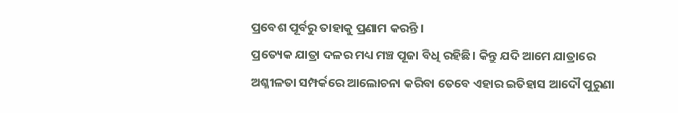ପ୍ରବେଶ ପୂର୍ବରୁ ତାହାକୁ ପ୍ରଣାମ କରନ୍ତି ।
ପ୍ରତ୍ୟେକ ଯାତ୍ରା ଦଳର ମଧ୍ୟ ମଞ୍ଚ ପୂଜା ବିଧି ରହିଛି। କିନ୍ତୁ ଯଦି ଆମେ ଯାତ୍ରାରେ ଅଶ୍ଳୀଳତା ସମ୍ପର୍କରେ ଆଲୋଚନା କରିବା ତେବେ ଏହାର ଇତିହାସ ଆଦୌ ପୁରୁଣା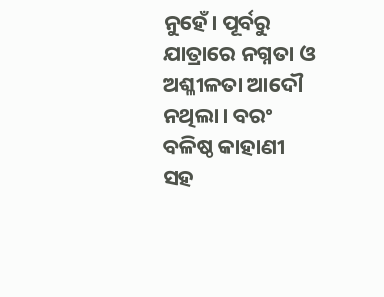ନୁହେଁ। ପୂର୍ବରୁ ଯାତ୍ରାରେ ନଗ୍ନତା ଓ ଅଶ୍ଳୀଳତା ଆଦୌ ନଥିଲା। ବରଂ ବଳିଷ୍ଠ କାହାଣୀ ସହ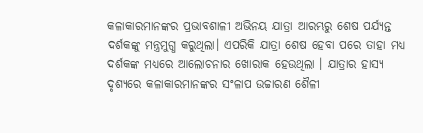କଳାକାରମାନଙ୍କର ପ୍ରଭାବଶାଳୀ ଅଭିନୟ ଯାତ୍ରା ଆରମ୍ଭରୁ ଶେଷ ପର୍ଯ୍ୟନ୍ତ ଦର୍ଶକଙ୍କୁ ମନ୍ତ୍ରମୁଗ୍ଧ କରୁଥିଲା। ଏପରିକି ଯାତ୍ରା ଶେଷ ହେବା ପରେ ତାହା ମଧ୍ୟ ଦର୍ଶକଙ୍କ ମଧ୍ୟରେ ଆଲୋଚନାର ଖୋରାକ ହେଉଥିଲା । ଯାତ୍ରାର ହାସ୍ୟ ଦୃଶ୍ୟରେ କଳାକାରମାନଙ୍କର ସଂଳାପ ଉଚ୍ଚାରଣ ଶୈଳୀ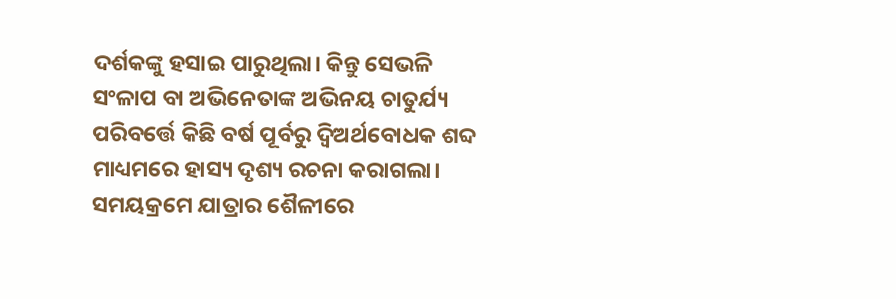ଦର୍ଶକଙ୍କୁ ହସାଇ ପାରୁଥିଲା। କିନ୍ତୁ ସେଭଳି ସଂଳାପ ବା ଅଭିନେତାଙ୍କ ଅଭିନୟ ଚାତୁର୍ଯ୍ୟ ପରିବର୍ତ୍ତେ କିଛି ବର୍ଷ ପୂର୍ବରୁ ଦ୍ବିଅର୍ଥବୋଧକ ଶବ୍ଦ ମାଧ୍ୟମରେ ହାସ୍ୟ ଦୃଶ୍ୟ ରଚନା କରାଗଲା। ସମୟକ୍ରମେ ଯାତ୍ରାର ଶୈଳୀରେ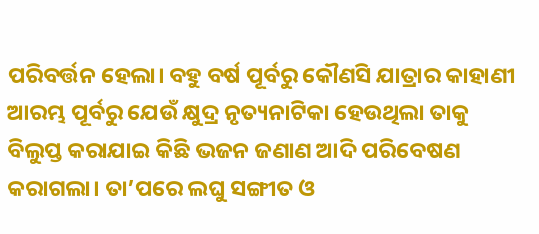ପରିବର୍ତ୍ତନ ହେଲା। ବହୁ ବର୍ଷ ପୂର୍ବରୁ କୌଣସି ଯାତ୍ରାର କାହାଣୀ ଆରମ୍ଭ ପୂର୍ବରୁ ଯେଉଁ କ୍ଷୁଦ୍ର ନୃତ୍ୟନାଟିକା ହେଉଥିଲା ତାକୁ ବିଲୁପ୍ତ କରାଯାଇ କିଛି ଭଜନ ଜଣାଣ ଆଦି ପରିବେଷଣ କରାଗଲା। ତା’ପରେ ଲଘୁ ସଙ୍ଗୀତ ଓ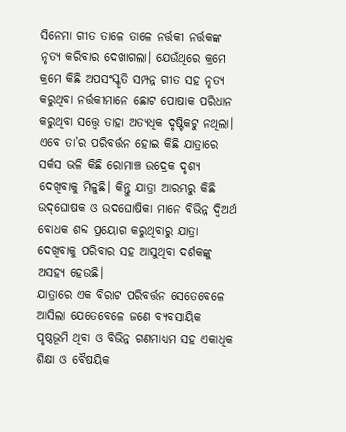ସିନେମା ଗୀତ ତାଳେ ତାଳେ ନର୍ତ୍ତକୀ ନର୍ତ୍ତକଙ୍କ ନୃତ୍ୟ କରିବାର ଦେଖାଗଲା। ଯେଉଁଥିରେ କ୍ରମେ କ୍ରମେ କିଛି ଅପସଂସ୍କୃତି ସମ୍ପନ୍ନ ଗୀତ ସହ ନୃତ୍ୟ କରୁଥିବା ନର୍ତ୍ତକୀମାନେ ଛୋଟ ପୋଷାକ ପରିଧାନ କରୁଥିବା ସତ୍ତ୍ୱେ ତାହା ଅତ୍ୟଧିକ ଦୃଷ୍ଟିକଟୁ ନଥିଲା। ଏବେ ତା’ର ପରିବର୍ତ୍ତନ ହୋଇ କିଛି ଯାତ୍ରାରେ ସର୍କସ ଭଳି କିଛି ରୋମାଞ୍ଚ ଉଦ୍ରେକ ଦୃଶ୍ୟ ଦେଖିବାକୁ ମିଳୁଛି। କିନ୍ତୁ ଯାତ୍ରା ଆରମ୍ଭରୁ କିଛି ଉଦ୍‌ଘୋଷକ ଓ ଉଦଘୋଷିକା ମାନେ ବିଭିନ୍ନ ଦ୍ବିଅର୍ଥ ବୋଧକ ଶବ୍ଦ ପ୍ରୟୋଗ କରୁଥିବାରୁ ଯାତ୍ରା ଦେଖିବାକୁ ପରିବାର ସହ ଆସୁଥିବା ଦର୍ଶକଙ୍କୁ ଅସହ୍ୟ ହେଉଛି।
ଯାତ୍ରାରେ ଏକ ବିରାଟ ପରିବର୍ତ୍ତନ ସେତେବେଳେ ଆସିଲା ଯେତେବେଳେ ଜଣେ ବ୍ୟବସାୟିକ ପୃଷ୍ଠଭୂମି ଥିବା ଓ ବିଭିନ୍ନ ଗଣମାଧ୍ୟମ ସହ ଏକାଧିକ ଶିକ୍ଷା ଓ ବୈଷୟିକ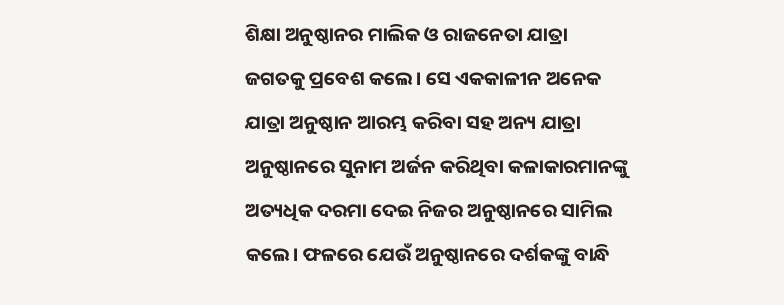ଶିକ୍ଷା ଅନୁଷ୍ଠାନର ମାଲିକ ଓ ରାଜନେତା ଯାତ୍ରା ଜଗତକୁ ପ୍ରବେଶ କଲେ। ସେ ଏକକାଳୀନ ଅନେକ ଯାତ୍ରା ଅନୁଷ୍ଠାନ ଆରମ୍ଭ କରିବା ସହ ଅନ୍ୟ ଯାତ୍ରା ଅନୁଷ୍ଠାନରେ ସୁନାମ ଅର୍ଜନ କରିଥିବା କଳାକାରମାନଙ୍କୁ ଅତ୍ୟଧିକ ଦରମା ଦେଇ ନିଜର ଅନୁଷ୍ଠାନରେ ସାମିଲ କଲେ। ଫଳରେ ଯେଉଁ ଅନୁଷ୍ଠାନରେ ଦର୍ଶକଙ୍କୁ ବାନ୍ଧି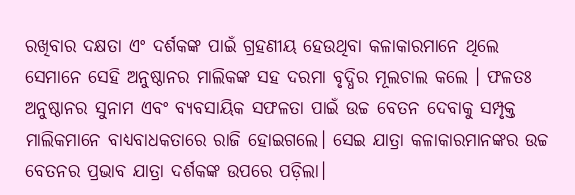ରଖିବାର ଦକ୍ଷତା ଏଂ ଦର୍ଶକଙ୍କ ପାଇଁ ଗ୍ରହଣୀୟ ହେଉଥିବା କଳାକାରମାନେ ଥିଲେ ସେମାନେ ସେହି ଅନୁଷ୍ଠାନର ମାଲିକଙ୍କ ସହ ଦରମା ବୃଦ୍ଧିର ମୂଲଚାଲ କଲେ । ଫଳତଃ ଅନୁଷ୍ଠାନର ସୁନାମ ଏବଂ ବ୍ୟବସାୟିକ ସଫଳତା ପାଇଁ ଉଚ୍ଚ ବେତନ ଦେବାକୁ ସମ୍ପୃକ୍ତ ମାଲିକମାନେ ବାଧ୍ୟବାଧକତାରେ ରାଜି ହୋଇଗଲେ। ସେଇ ଯାତ୍ରା କଳାକାରମାନଙ୍କର ଉଚ୍ଚ ବେତନର ପ୍ରଭାବ ଯାତ୍ରା ଦର୍ଶକଙ୍କ ଉପରେ ପଡ଼ିଲା।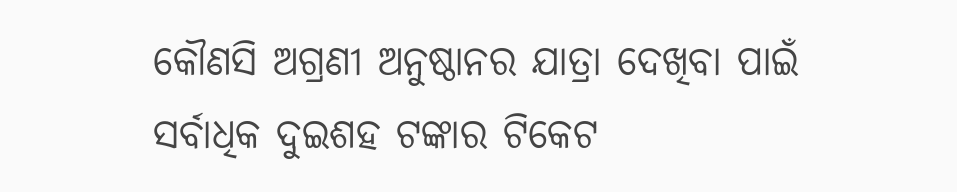କୌଣସି ଅଗ୍ରଣୀ ଅନୁଷ୍ଠାନର ଯାତ୍ରା ଦେଖିବା ପାଇଁ ସର୍ବାଧିକ ଦୁଇଶହ ଟଙ୍କାର ଟିକେଟ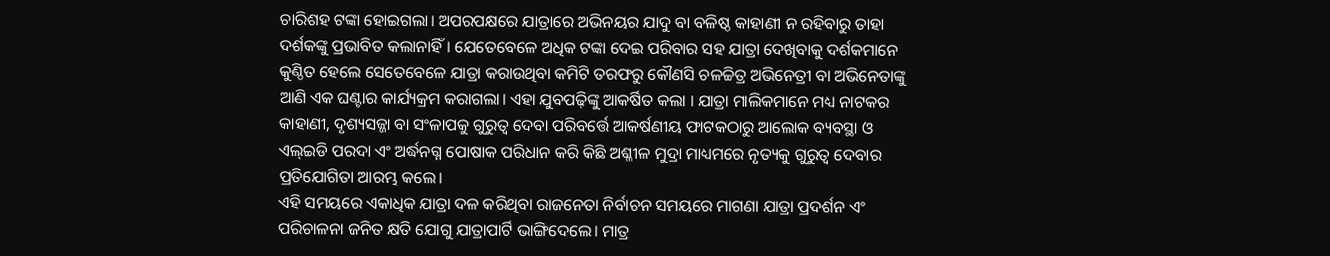ଚାରିଶହ ଟଙ୍କା ହୋଇଗଲା। ଅପରପକ୍ଷରେ ଯାତ୍ରାରେ ଅଭିନୟର ଯାଦୁ ବା ବଳିଷ୍ଠ କାହାଣୀ ନ ରହିବାରୁ ତାହା ଦର୍ଶକଙ୍କୁ ପ୍ରଭାବିତ କଲାନାହିଁ। ଯେତେବେଳେ ଅଧିକ ଟଙ୍କା ଦେଇ ପରିବାର ସହ ଯାତ୍ରା ଦେଖିବାକୁ ଦର୍ଶକମାନେ କୁଣ୍ଠିତ ହେଲେ ସେତେବେଳେ ଯାତ୍ରା କରାଉଥିବା କମିଟି ତରଫରୁ କୌଣସି ଚଳଚ୍ଚିତ୍ର ଅଭିନେତ୍ରୀ ବା ଅଭିନେତାଙ୍କୁ ଆଣି ଏକ ଘଣ୍ଟାର କାର୍ଯ୍ୟକ୍ରମ କରାଗଲା। ଏହା ଯୁବପଢ଼ିଙ୍କୁ ଆକର୍ଷିତ କଲା । ଯାତ୍ରା ମାଲିକମାନେ ମଧ୍ୟ ନାଟକର କାହାଣୀ, ଦୃଶ୍ୟସଜ୍ଜା ବା ସଂଳାପକୁ ଗୁରୁତ୍ୱ ଦେବା ପରିବର୍ତ୍ତେ ଆକର୍ଷଣୀୟ ଫାଟକଠାରୁ ଆଲୋକ ବ୍ୟବସ୍ଥା ଓ ଏଲ୍‌ଇଡି ପରଦା ଏଂ ଅର୍ଦ୍ଧନଗ୍ନ ପୋଷାକ ପରିଧାନ କରି କିଛି ଅଶ୍ଳୀଳ ମୁଦ୍ରା ମାଧ୍ୟମରେ ନୃତ୍ୟକୁ ଗୁରୁତ୍ୱ ଦେବାର ପ୍ରତିଯୋଗିତା ଆରମ୍ଭ କଲେ।
ଏହି ସମୟରେ ଏକାଧିକ ଯାତ୍ରା ଦଳ କରିଥିବା ରାଜନେତା ନିର୍ବାଚନ ସମୟରେ ମାଗଣା ଯାତ୍ରା ପ୍ରଦର୍ଶନ ଏଂ ପରିଚାଳନା ଜନିତ କ୍ଷତି ଯୋଗୁ ଯାତ୍ରାପାର୍ଟି ଭାଙ୍ଗିଦେଲେ। ମାତ୍ର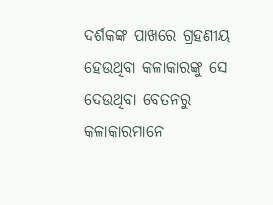ଦର୍ଶକଙ୍କ ପାଖରେ ଗ୍ରହଣୀୟ ହେଉଥିବା କଳାକାରଙ୍କୁ ସେ ଦେଉଥିବା ବେତନରୁ କଳାକାରମାନେ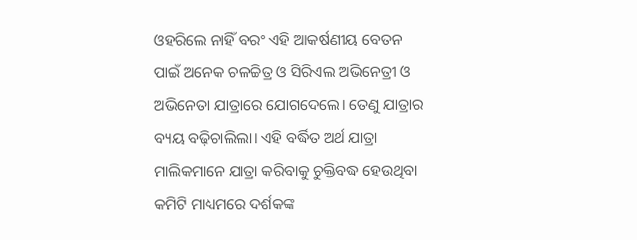ଓହରିଲେ ନାହିଁ ବରଂ ଏହି ଆକର୍ଷଣୀୟ ବେତନ ପାଇଁ ଅନେକ ଚଳଚ୍ଚିତ୍ର ଓ ସିରିଏଲ ଅଭିନେତ୍ରୀ ଓ ଅଭିନେତା ଯାତ୍ରାରେ ଯୋଗଦେଲେ। ତେଣୁ ଯାତ୍ରାର ବ୍ୟୟ ବଢ଼ିଚାଲିଲା। ଏହି ବର୍ଦ୍ଧିତ ଅର୍ଥ ଯାତ୍ରା ମାଲିକମାନେ ଯାତ୍ରା କରିବାକୁ ଚୁକ୍ତିବଦ୍ଧ ହେଉଥିବା କମିଟି ମାଧ୍ୟମରେ ଦର୍ଶକଙ୍କ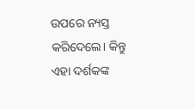ଉପରେ ନ୍ୟସ୍ତ କରିଦେଲେ। କିନ୍ତୁ ଏହା ଦର୍ଶକଙ୍କ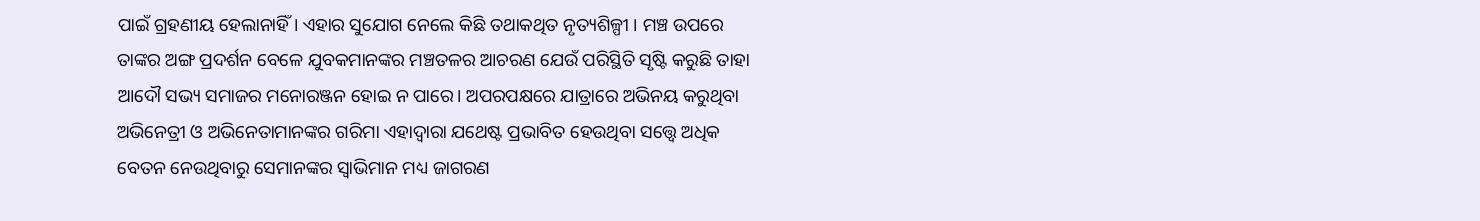ପାଇଁ ଗ୍ରହଣୀୟ ହେଲାନାହିଁ। ଏହାର ସୁଯୋଗ ନେଲେ କିଛି ତଥାକଥିତ ନୃତ୍ୟଶିଳ୍ପୀ । ମଞ୍ଚ ଉପରେ ତାଙ୍କର ଅଙ୍ଗ ପ୍ରଦର୍ଶନ ବେଳେ ଯୁବକମାନଙ୍କର ମଞ୍ଚତଳର ଆଚରଣ ଯେଉଁ ପରିସ୍ଥିତି ସୃଷ୍ଟି କରୁଛି ତାହା ଆଦୌ ସଭ୍ୟ ସମାଜର ମନୋରଞ୍ଜନ ହୋଇ ନ ପାରେ। ଅପରପକ୍ଷରେ ଯାତ୍ରାରେ ଅଭିନୟ କରୁଥିବା ଅଭିନେତ୍ରୀ ଓ ଅଭିନେତାମାନଙ୍କର ଗରିମା ଏହାଦ୍ବାରା ଯଥେଷ୍ଟ ପ୍ରଭାବିତ ହେଉଥିବା ସତ୍ତ୍ୱେ ଅଧିକ ବେତନ ନେଉଥିବାରୁ ସେମାନଙ୍କର ସ୍ବାଭିମାନ ମଧ୍ୟ ଜାଗରଣ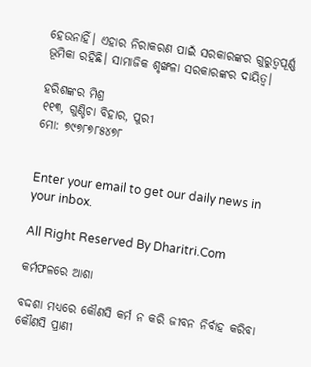ହେଉନାହିଁ। ଏହାର ନିରାକରଣ ପାଇଁ ସରକାରଙ୍କର ଗୁରୁତ୍ୱପୂର୍ଣ୍ଣ ଭୂମିକା ରହିଛି। ସାମାଜିକ ଶୃଙ୍ଖଳା ସରକାରଙ୍କର ଦାୟିତ୍ୱ।

ହରିଶଙ୍କର ମିଶ୍ର
୧୧୩, ଗୁଣ୍ଡିଚା ବିହାର, ପୁରୀ
ମୋ: ୭୯୭୮୭୮୫୪୭୮


Enter your email to get our daily news in your inbox.

All Right Reserved By Dharitri.Com

କର୍ମଫଳରେ ଆଶା

ବଦ୍ଦଶା ମଧ୍ୟରେ କୌଣସି କର୍ମ ନ କରି ଜୀବନ ନିର୍ବାହ କରିବା କୌଣସି ପ୍ରାଣୀ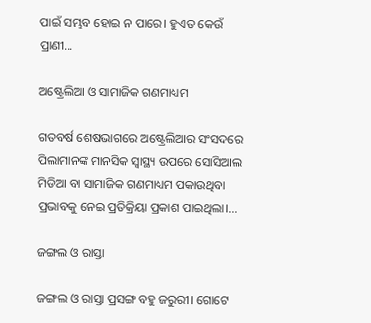ପାଇଁ ସମ୍ଭବ ହୋଇ ନ ପାରେ। ହୁଏତ କେଉଁ ପ୍ରାଣୀ...

ଅଷ୍ଟ୍ରେଲିଆ ଓ ସାମାଜିକ ଗଣମାଧ୍ୟମ

ଗତବର୍ଷ ଶେଷଭାଗରେ ଅଷ୍ଟ୍ରେଲିଆର ସଂସଦରେ ପିଲାମାନଙ୍କ ମାନସିକ ସ୍ବାସ୍ଥ୍ୟ ଉପରେ ସୋସିଆଲ ମିଡିଆ ବା ସାମାଜିକ ଗଣମାଧ୍ୟମ ପକାଉଥିବା ପ୍ରଭାବକୁ ନେଇ ପ୍ରତିକ୍ରିୟା ପ୍ରକାଶ ପାଇଥିଲା।...

ଜଙ୍ଗଲ ଓ ରାସ୍ତା

ଜଙ୍ଗଲ ଓ ରାସ୍ତା ପ୍ରସଙ୍ଗ ବହୁ ଜରୁରୀ। ଗୋଟେ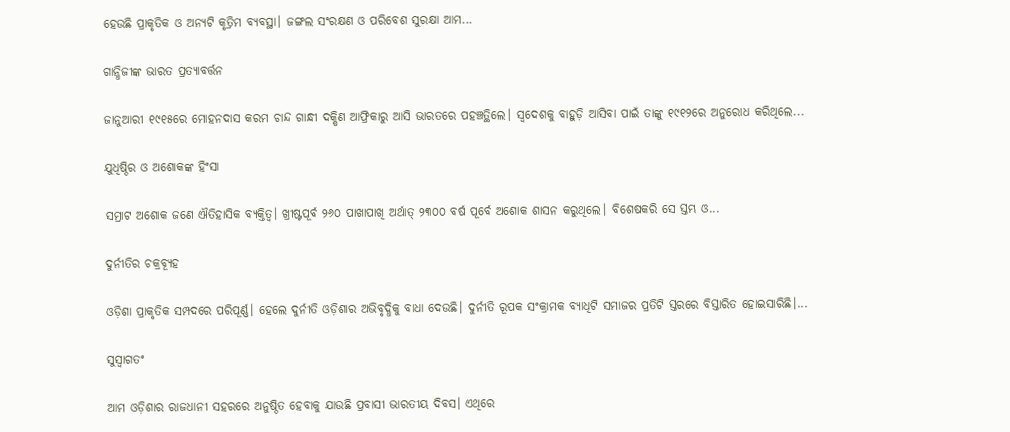ହେଉଛି ପ୍ରାକୃତିକ ଓ ଅନ୍ୟଟି କୃତ୍ରିମ ବ୍ୟବସ୍ଥା। ଜଙ୍ଗଲ ସଂରକ୍ଷଣ ଓ ପରିବେଶ ସୁରକ୍ଷା ଆମ...

ଗାନ୍ଧିଜୀଙ୍କ ଭାରତ ପ୍ରତ୍ୟାବର୍ତ୍ତନ

ଜାନୁଆରୀ ୧୯୧୫ରେ ମୋହନଦାସ କରମ ଚାନ୍ଦ ଗାନ୍ଧୀ ଦକ୍ଷିଣ ଆଫ୍ରିକାରୁ ଆସି ଭାରତରେ ପହଞ୍ଚତ୍ଥିଲେ। ସ୍ବଦେଶକୁ ବାହୁଡ଼ି ଆସିବା ପାଇଁ ତାଙ୍କୁ ୧୯୧୨ରେ ଅନୁରୋଧ କରିଥିଲେ...

ଯୁଧିଷ୍ଠିର ଓ ଅଶୋକଙ୍କ ହିଂସା

ସମ୍ରାଟ ଅଶୋକ ଜଣେ ଐତିହାସିକ ବ୍ୟକ୍ତିତ୍ୱ। ଖ୍ରୀଷ୍ଟପୂର୍ବ ୨୬୦ ପାଖାପାଖି ଅର୍ଥାତ୍‌ ୨୩୦୦ ବର୍ଷ ପୂର୍ବେ ଅଶୋକ ଶାସନ କରୁଥିଲେ। ବିଶେଷକରି ସେ ସ୍ତମ୍ଭ ଓ...

ଦୁର୍ନୀତିର ଚକ୍ରବ୍ୟୂହ

ଓଡ଼ିଶା ପ୍ରାକୃତିକ ସମ୍ପଦରେ ପରିପୂର୍ଣ୍ଣ। ହେଲେ ଦୁର୍ନୀତି ଓଡ଼ିଶାର ଅଭିବୃଦ୍ଧିକୁ ବାଧା ଦେଉଛି। ଦୁର୍ନୀତି ରୂପକ ସଂକ୍ରାମକ ବ୍ୟାଧିଟି ସମାଜର ପ୍ରତିଟି ସ୍ତରରେ ବିସ୍ତାରିତ ହୋଇସାରିଛି।...

ସୁସ୍ବାଗତଂ

ଆମ ଓଡ଼ିଶାର ରାଜଧାନୀ ସହରରେ ଅନୁଷ୍ଠିତ ହେବାକୁ ଯାଉଛି ପ୍ରବାସୀ ଭାରତୀୟ ଦିବସ। ଏଥିରେ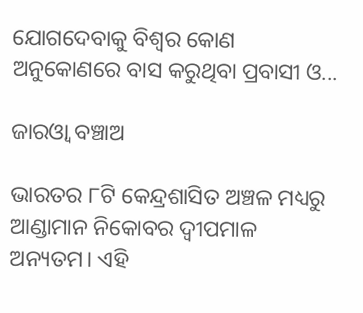ଯୋଗଦେବାକୁ ବିଶ୍ବର କୋଣ ଅନୁକୋଣରେ ବାସ କରୁଥିବା ପ୍ରବାସୀ ଓ...

ଜାରଓ୍ବା ବଞ୍ଚାଅ

ଭାରତର ୮ଟି କେନ୍ଦ୍ରଶାସିତ ଅଞ୍ଚଳ ମଧ୍ୟରୁ ଆଣ୍ଡାମାନ ନିକୋବର ଦ୍ୱୀପମାଳ ଅନ୍ୟତମ। ଏହି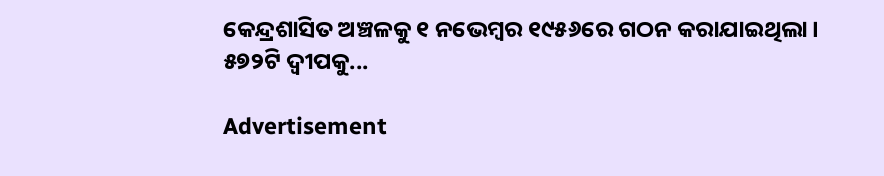କେନ୍ଦ୍ରଶାସିତ ଅଞ୍ଚଳକୁ ୧ ନଭେମ୍ବର ୧୯୫୬ରେ ଗଠନ କରାଯାଇଥିଲା। ୫୭୨ଟି ଦ୍ୱୀପକୁ...

Advertisement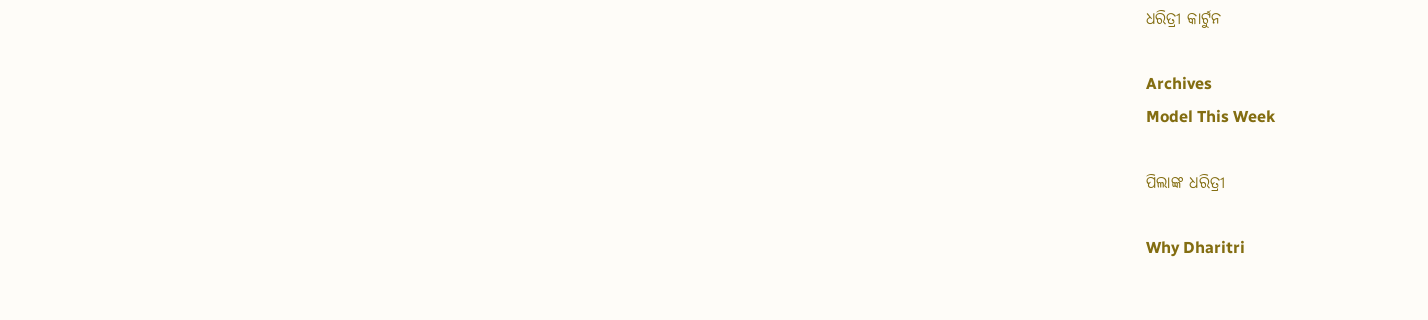ଧରିତ୍ରୀ କାର୍ଟୁନ

Archives
Model This Week

ପିଲାଙ୍କ ଧରିତ୍ରୀ

Why Dharitri